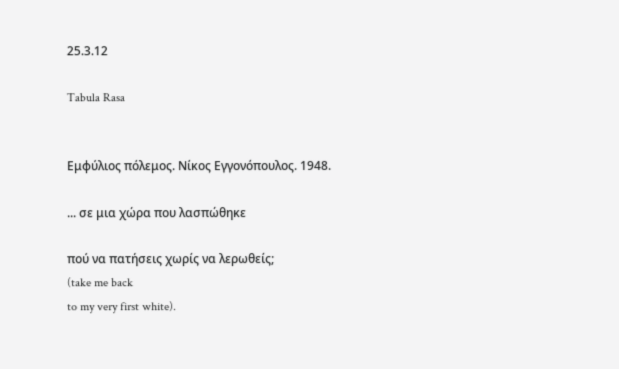25.3.12

Tabula Rasa


Εμφύλιος πόλεμος. Νίκος Εγγονόπουλος. 1948.

... σε μια χώρα που λασπώθηκε

πού να πατήσεις χωρίς να λερωθείς;
(take me back
to my very first white).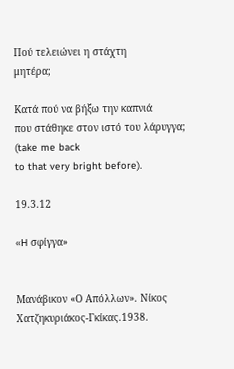Πού τελειώνει η στάχτη
μητέρα;

Kατά πού να βήξω την καπνιά
που στάθηκε στον ιστό του λάρυγγα;
(take me back
to that very bright before).

19.3.12

«H σφίγγα»


Μανάβικον «Ο Απόλλων». Νίκος Χατζηκυριάκος-Γκίκας.1938.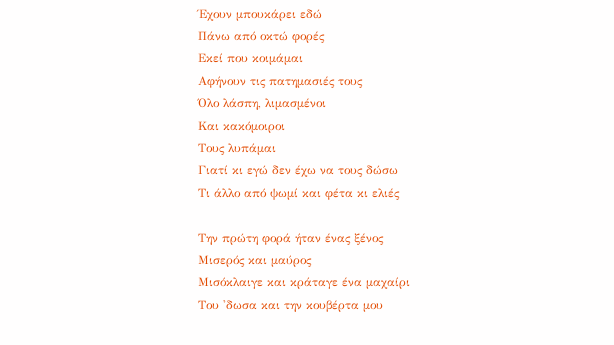Έχουν μπουκάρει εδώ
Πάνω από οκτώ φορές
Εκεί που κοιμάμαι
Αφήνουν τις πατημασιές τους
Όλο λάσπη, λιμασμένοι
Και κακόμοιροι
Τους λυπάμαι
Γιατί κι εγώ δεν έχω να τους δώσω
Τι άλλο από ψωμί και φέτα κι ελιές

Την πρώτη φορά ήταν ένας ξένος
Μισερός και μαύρος
Μισόκλαιγε και κράταγε ένα μαχαίρι
Του 'δωσα και την κουβέρτα μου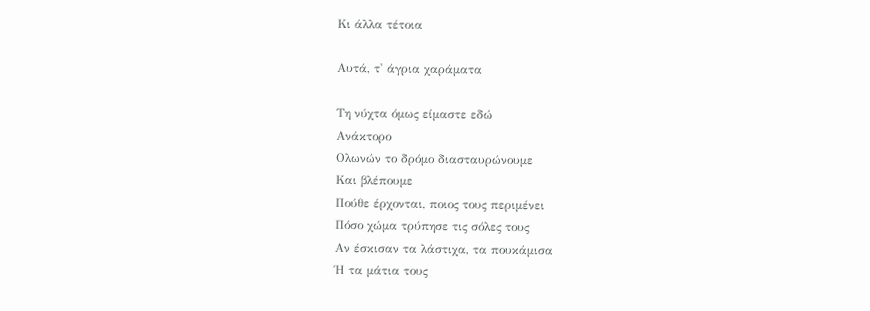Κι άλλα τέτοια

Αυτά, τ' άγρια χαράματα

Τη νύχτα όμως είμαστε εδώ
Ανάκτορο
Ολωνών το δρόμο διασταυρώνουμε
Και βλέπουμε
Πούθε έρχονται, ποιος τους περιμένει
Πόσο χώμα τρύπησε τις σόλες τους
Αν έσκισαν τα λάστιχα, τα πουκάμισα
Ή τα μάτια τους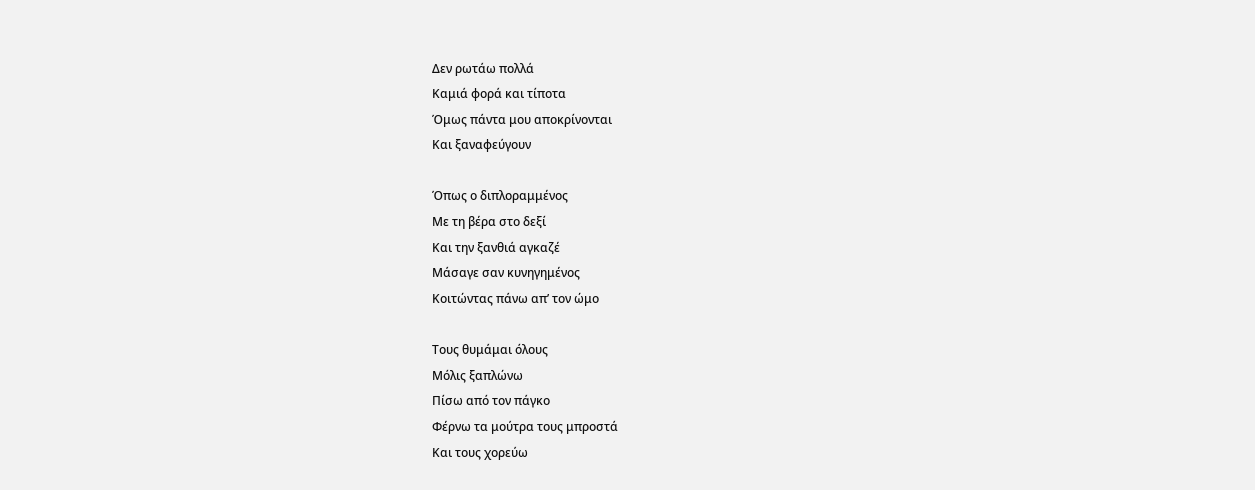Δεν ρωτάω πολλά
Καμιά φορά και τίποτα
Όμως πάντα μου αποκρίνονται
Και ξαναφεύγουν

Όπως ο διπλοραμμένος
Με τη βέρα στο δεξί
Και την ξανθιά αγκαζέ
Μάσαγε σαν κυνηγημένος
Κοιτώντας πάνω απ’ τον ώμο

Τους θυμάμαι όλους
Μόλις ξαπλώνω
Πίσω από τον πάγκο
Φέρνω τα μούτρα τους μπροστά
Και τους χορεύω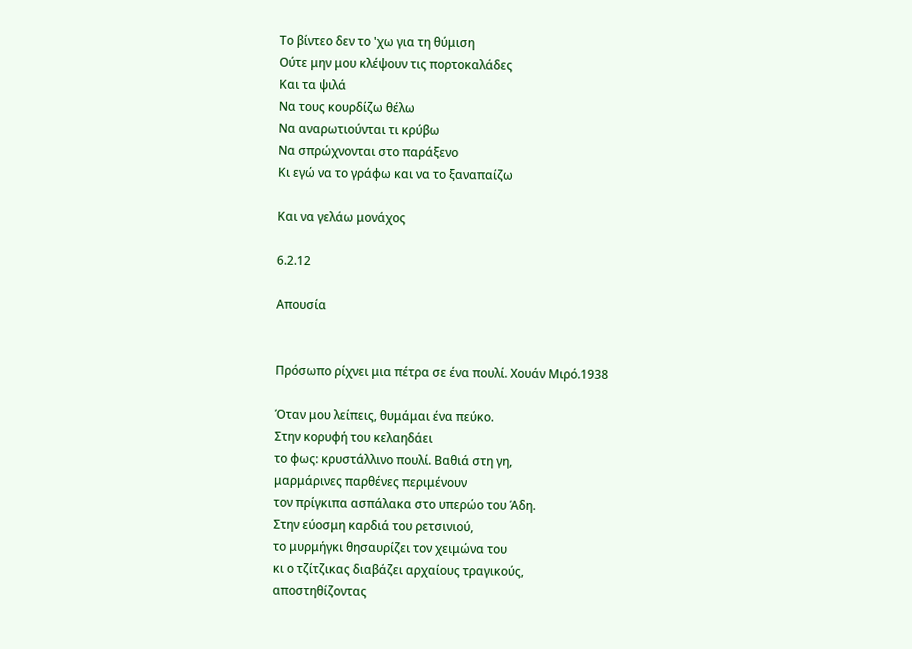Το βίντεο δεν το 'χω για τη θύμιση
Ούτε μην μου κλέψουν τις πορτοκαλάδες
Και τα ψιλά
Να τους κουρδίζω θέλω
Να αναρωτιούνται τι κρύβω
Να σπρώχνονται στο παράξενο
Κι εγώ να το γράφω και να το ξαναπαίζω

Και να γελάω μονάχος

6.2.12

Απουσία


Πρόσωπο ρίχνει μια πέτρα σε ένα πουλί. Χουάν Μιρό.1938

Όταν μου λείπεις, θυμάμαι ένα πεύκο.
Στην κορυφή του κελαηδάει
το φως: κρυστάλλινο πουλί. Βαθιά στη γη,
μαρμάρινες παρθένες περιμένουν
τον πρίγκιπα ασπάλακα στο υπερώο του Άδη.
Στην εύοσμη καρδιά του ρετσινιού,
το μυρμήγκι θησαυρίζει τον χειμώνα του
κι ο τζίτζικας διαβάζει αρχαίους τραγικούς,
αποστηθίζοντας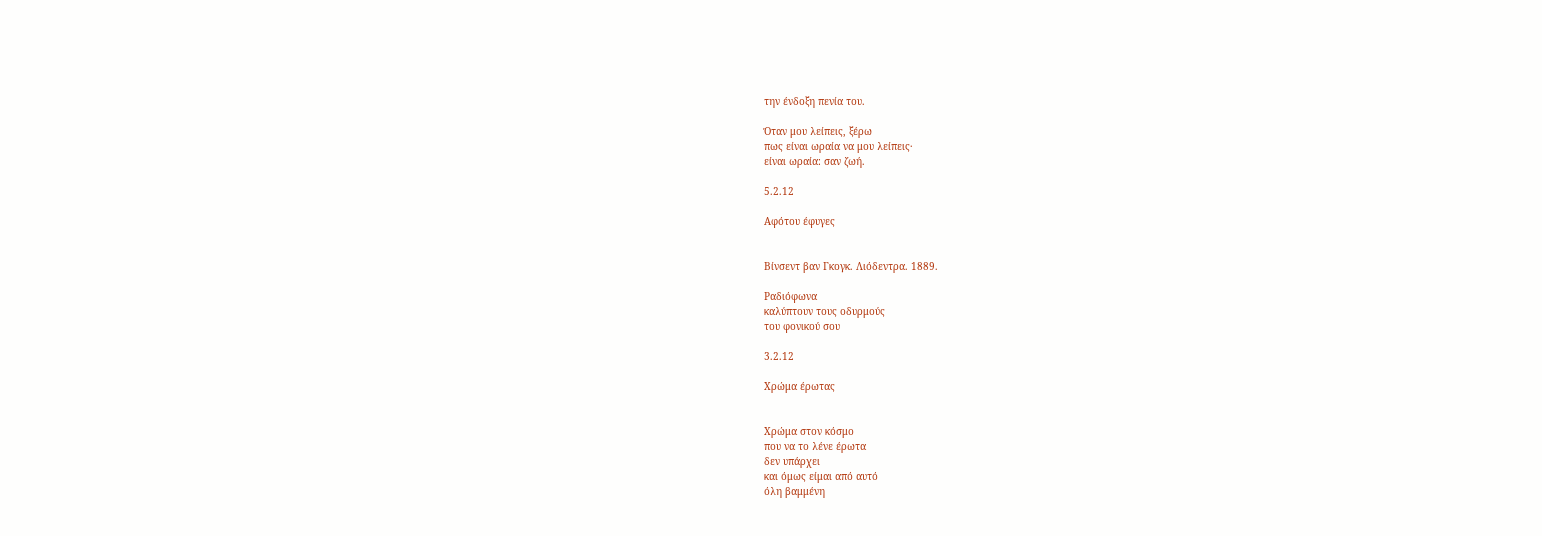την ένδοξη πενία του.

Όταν μου λείπεις, ξέρω
πως είναι ωραία να μου λείπεις·
είναι ωραία: σαν ζωή.

5.2.12

Αφότου έφυγες


Βίνσεντ βαν Γκογκ. Λιόδεντρα. 1889.

Ραδιόφωνα
καλύπτουν τους οδυρμούς
του φονικού σου

3.2.12

Χρώμα έρωτας


Χρώμα στον κόσμο
που να το λένε έρωτα
δεν υπάρχει
και όμως είμαι από αυτό
όλη βαμμένη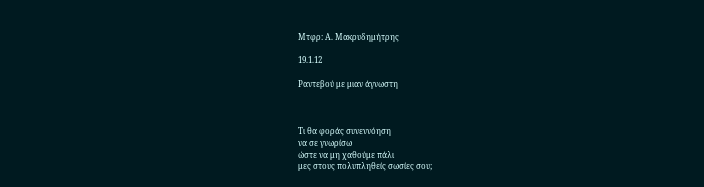Μτφρ: Α. Μακρυδημήτρης

19.1.12

Ραντεβού με μιαν άγνωστη



Τι θα φοράς συνεννόηση
να σε γνωρίσω
ώστε να μη χαθούμε πάλι
μες στους πολυπληθείς σωσίες σου;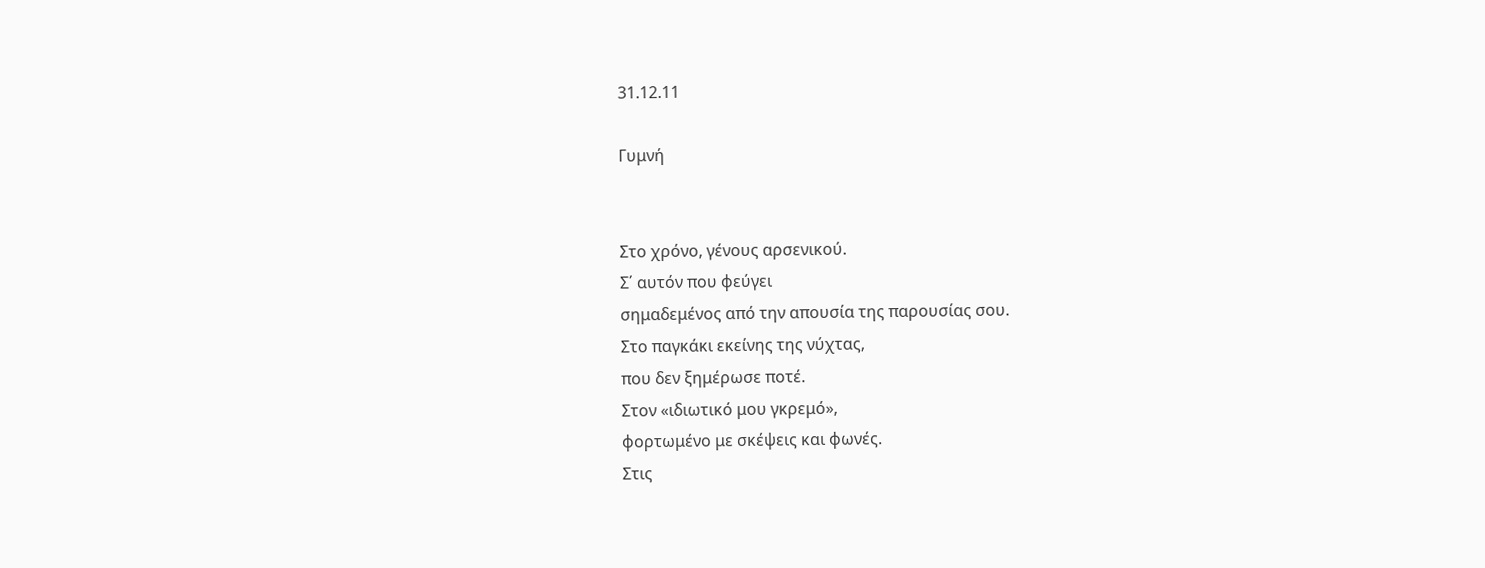31.12.11

Γυμνή


Στο χρόνο, γένους αρσενικού.
Σ΄ αυτόν που φεύγει
σημαδεμένος από την απουσία της παρουσίας σου.
Στο παγκάκι εκείνης της νύχτας,
που δεν ξημέρωσε ποτέ.
Στον «ιδιωτικό μου γκρεμό»,
φορτωμένο με σκέψεις και φωνές.
Στις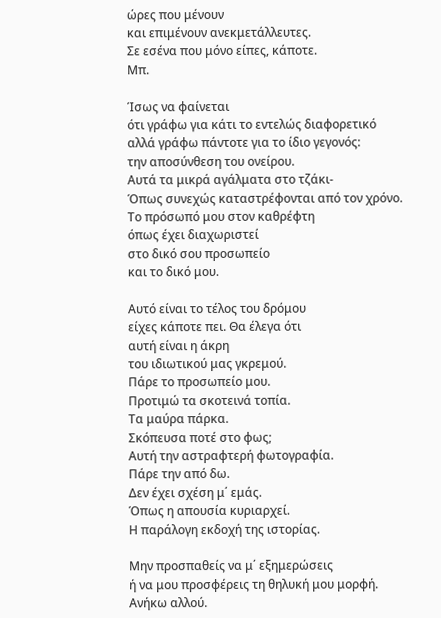ώρες που μένουν
και επιμένουν ανεκμετάλλευτες.
Σε εσένα που μόνο είπες, κάποτε.
Μπ.

Ίσως να φαίνεται
ότι γράφω για κάτι το εντελώς διαφορετικό
αλλά γράφω πάντοτε για το ίδιο γεγονός:
την αποσύνθεση του ονείρου.
Αυτά τα μικρά αγάλματα στο τζάκι-
Όπως συνεχώς καταστρέφονται από τον χρόνο.
Το πρόσωπό μου στον καθρέφτη
όπως έχει διαχωριστεί
στο δικό σου προσωπείο
και το δικό μου.

Αυτό είναι το τέλος του δρόμου
είχες κάποτε πει. Θα έλεγα ότι
αυτή είναι η άκρη
του ιδιωτικού μας γκρεμού.
Πάρε το προσωπείο μου.
Προτιμώ τα σκοτεινά τοπία.
Τα μαύρα πάρκα.
Σκόπευσα ποτέ στο φως;
Αυτή την αστραφτερή φωτογραφία.
Πάρε την από δω.
Δεν έχει σχέση μ΄ εμάς.
Όπως η απουσία κυριαρχεί.
Η παράλογη εκδοχή της ιστορίας.

Μην προσπαθείς να μ΄ εξημερώσεις
ή να μου προσφέρεις τη θηλυκή μου μορφή.
Ανήκω αλλού.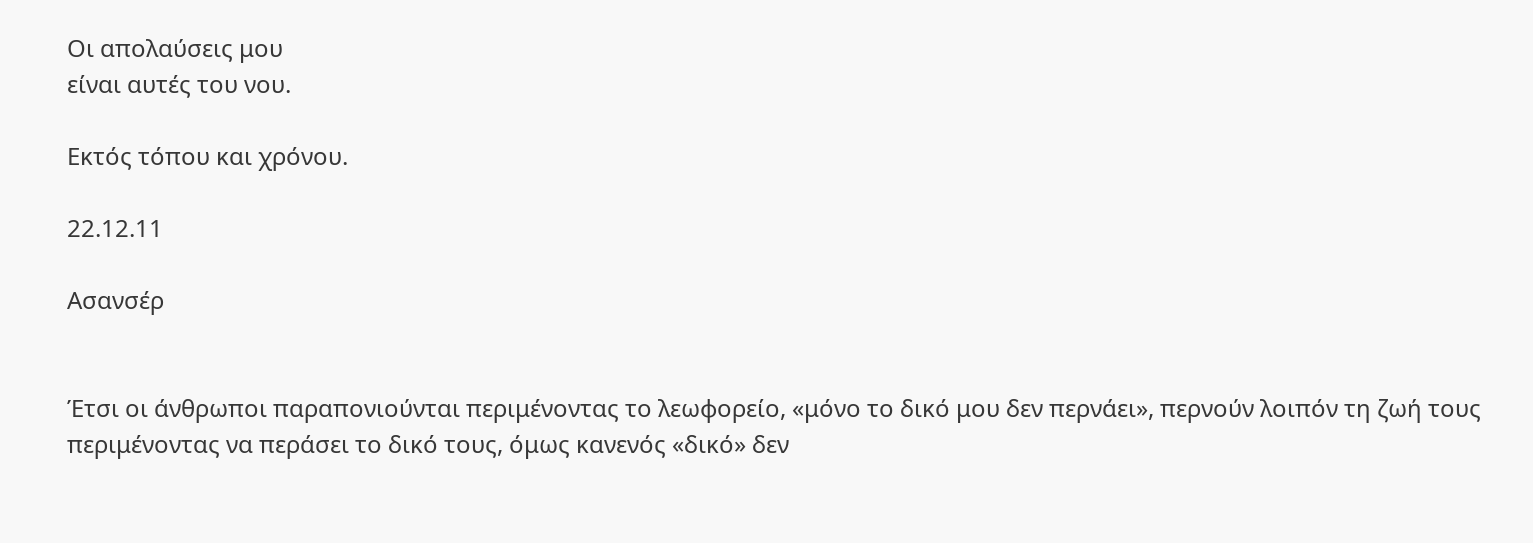Οι απολαύσεις μου
είναι αυτές του νου.

Εκτός τόπου και χρόνου.

22.12.11

Ασανσέρ


Έτσι οι άνθρωποι παραπονιούνται περιμένοντας το λεωφορείο, «μόνο το δικό μου δεν περνάει», περνούν λοιπόν τη ζωή τους περιμένοντας να περάσει το δικό τους, όμως κανενός «δικό» δεν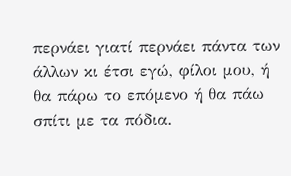περνάει γιατί περνάει πάντα των άλλων κι έτσι εγώ, φίλοι μου, ή θα πάρω το επόμενο ή θα πάω σπίτι με τα πόδια.